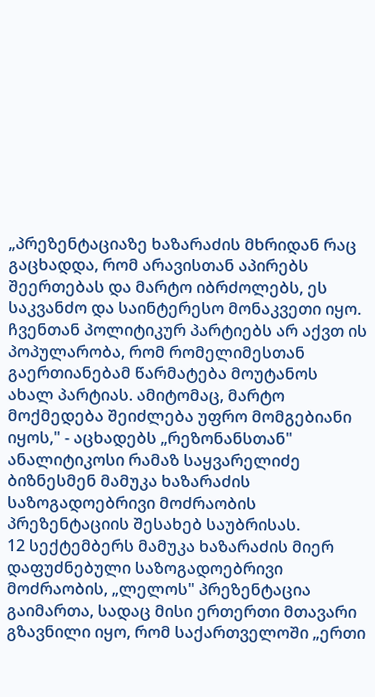„პრეზენტაციაზე ხაზარაძის მხრიდან რაც გაცხადდა, რომ არავისთან აპირებს შეერთებას და მარტო იბრძოლებს, ეს საკვანძო და საინტერესო მონაკვეთი იყო. ჩვენთან პოლიტიკურ პარტიებს არ აქვთ ის პოპულარობა, რომ რომელიმესთან გაერთიანებამ წარმატება მოუტანოს ახალ პარტიას. ამიტომაც, მარტო მოქმედება შეიძლება უფრო მომგებიანი იყოს," - აცხადებს „რეზონანსთან" ანალიტიკოსი რამაზ საყვარელიძე ბიზნესმენ მამუკა ხაზარაძის საზოგადოებრივი მოძრაობის პრეზენტაციის შესახებ საუბრისას.
12 სექტემბერს მამუკა ხაზარაძის მიერ დაფუძნებული საზოგადოებრივი მოძრაობის, „ლელოს" პრეზენტაცია გაიმართა, სადაც მისი ერთერთი მთავარი გზავნილი იყო, რომ საქართველოში „ერთი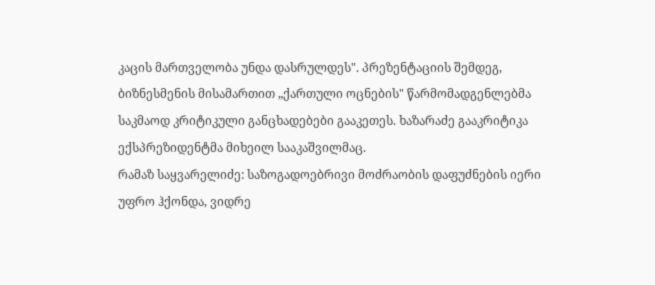კაცის მართველობა უნდა დასრულდეს". პრეზენტაციის შემდეგ, ბიზნესმენის მისამართით „ქართული ოცნების" წარმომადგენლებმა საკმაოდ კრიტიკული განცხადებები გააკეთეს. ხაზარაძე გააკრიტიკა ექსპრეზიდენტმა მიხეილ სააკაშვილმაც.
რამაზ საყვარელიძე: საზოგადოებრივი მოძრაობის დაფუძნების იერი უფრო ჰქონდა, ვიდრე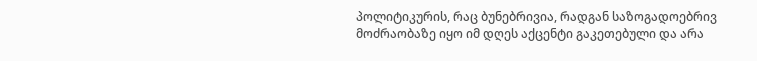პოლიტიკურის, რაც ბუნებრივია, რადგან საზოგადოებრივ მოძრაობაზე იყო იმ დღეს აქცენტი გაკეთებული და არა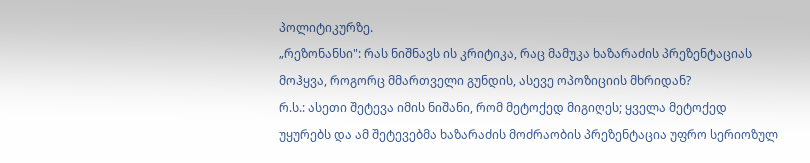პოლიტიკურზე.
„რეზონანსი": რას ნიშნავს ის კრიტიკა, რაც მამუკა ხაზარაძის პრეზენტაციას მოჰყვა, როგორც მმართველი გუნდის, ასევე ოპოზიციის მხრიდან?
რ.ს.: ასეთი შეტევა იმის ნიშანი, რომ მეტოქედ მიგიღეს; ყველა მეტოქედ უყურებს და ამ შეტევებმა ხაზარაძის მოძრაობის პრეზენტაცია უფრო სერიოზულ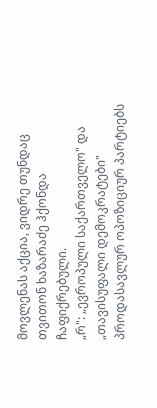მოვლენას აქცია, ვიდრე თუნდაც თვითონ ხაზარაძე ჰქონდა ჩაფიქრებული.
„რ": „ევროპული საქართველო" და „თავისუფალი დემოკრატები" პროდასავლურ ოპოზიციურ პარტიებს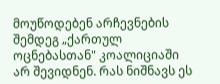მოუწოდებენ არჩევნების შემდეგ „ქართულ ოცნებასთან" კოალიციაში არ შევიდნენ. რას ნიშნავს ეს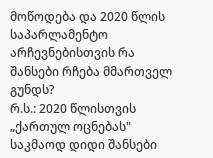მოწოდება და 2020 წლის საპარლამენტო არჩევნებისთვის რა შანსები რჩება მმართველ გუნდს?
რ.ს.: 2020 წლისთვის „ქართულ ოცნებას" საკმაოდ დიდი შანსები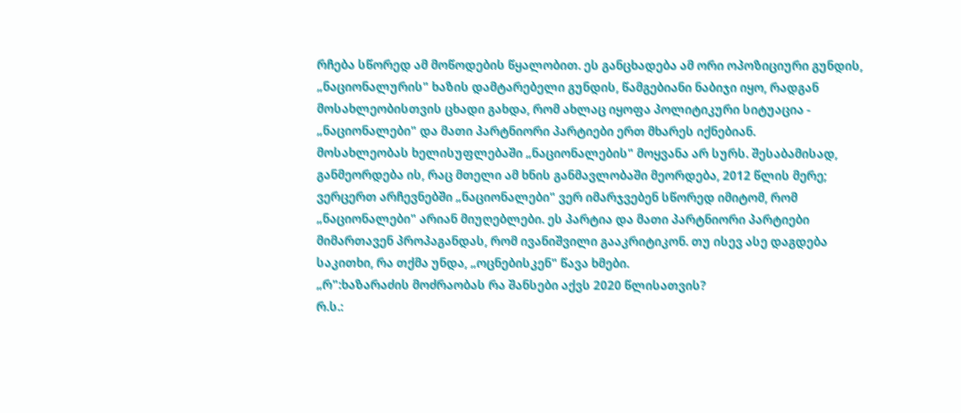რჩება სწორედ ამ მოწოდების წყალობით. ეს განცხადება ამ ორი ოპოზიციური გუნდის, „ნაციონალურის" ხაზის დამტარებელი გუნდის, წამგებიანი ნაბიჯი იყო, რადგან მოსახლეობისთვის ცხადი გახდა, რომ ახლაც იყოფა პოლიტიკური სიტუაცია - „ნაციონალები" და მათი პარტნიორი პარტიები ერთ მხარეს იქნებიან.
მოსახლეობას ხელისუფლებაში „ნაციონალების" მოყვანა არ სურს. შესაბამისად, განმეორდება ის, რაც მთელი ამ ხნის განმავლობაში მეორდება, 2012 წლის მერე; ვერცერთ არჩევნებში „ნაციონალები" ვერ იმარჯვებენ სწორედ იმიტომ, რომ „ნაციონალები" არიან მიუღებლები. ეს პარტია და მათი პარტნიორი პარტიები მიმართავენ პროპაგანდას, რომ ივანიშვილი გააკრიტიკონ. თუ ისევ ასე დაგდება საკითხი, რა თქმა უნდა, „ოცნებისკენ" წავა ხმები.
„რ":ხაზარაძის მოძრაობას რა შანსები აქვს 2020 წლისათვის?
რ.ს.: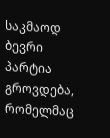საკმაოდ ბევრი პარტია გროვდება, რომელმაც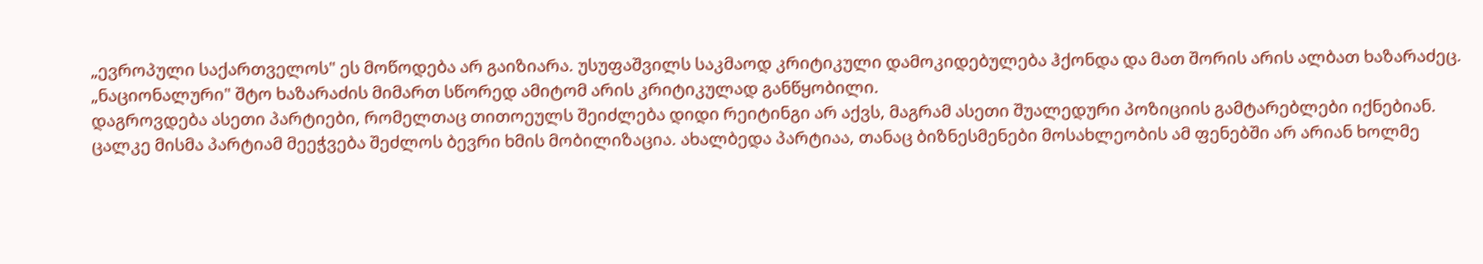„ევროპული საქართველოს" ეს მოწოდება არ გაიზიარა. უსუფაშვილს საკმაოდ კრიტიკული დამოკიდებულება ჰქონდა და მათ შორის არის ალბათ ხაზარაძეც. „ნაციონალური" შტო ხაზარაძის მიმართ სწორედ ამიტომ არის კრიტიკულად განწყობილი.
დაგროვდება ასეთი პარტიები, რომელთაც თითოეულს შეიძლება დიდი რეიტინგი არ აქვს, მაგრამ ასეთი შუალედური პოზიციის გამტარებლები იქნებიან.
ცალკე მისმა პარტიამ მეეჭვება შეძლოს ბევრი ხმის მობილიზაცია. ახალბედა პარტიაა, თანაც ბიზნესმენები მოსახლეობის ამ ფენებში არ არიან ხოლმე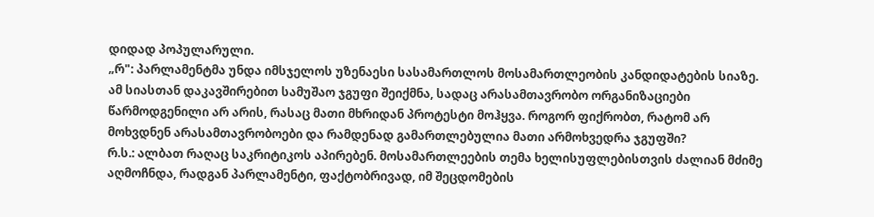დიდად პოპულარული.
„რ": პარლამენტმა უნდა იმსჯელოს უზენაესი სასამართლოს მოსამართლეობის კანდიდატების სიაზე. ამ სიასთან დაკავშირებით სამუშაო ჯგუფი შეიქმნა, სადაც არასამთავრობო ორგანიზაციები წარმოდგენილი არ არის, რასაც მათი მხრიდან პროტესტი მოჰყვა. როგორ ფიქრობთ, რატომ არ მოხვდნენ არასამთავრობოები და რამდენად გამართლებულია მათი არმოხვედრა ჯგუფში?
რ.ს.: ალბათ რაღაც საკრიტიკოს აპირებენ. მოსამართლეების თემა ხელისუფლებისთვის ძალიან მძიმე აღმოჩნდა, რადგან პარლამენტი, ფაქტობრივად, იმ შეცდომების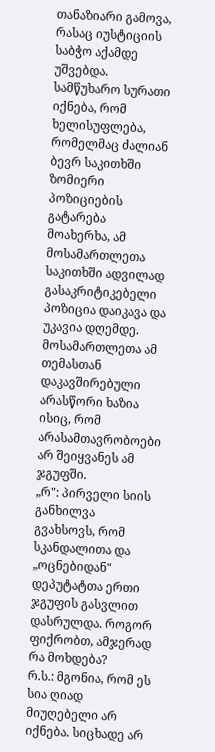თანაზიარი გამოვა, რასაც იუსტიციის საბჭო აქამდე უშვებდა. სამწუხარო სურათი იქნება, რომ ხელისუფლება, რომელმაც ძალიან ბევრ საკითხში ზომიერი პოზიციების გატარება მოახერხა, ამ მოსამართლეთა საკითხში ადვილად გასაკრიტიკებელი პოზიცია დაიკავა და უკავია დღემდე.
მოსამართლეთა ამ თემასთან დაკავშირებული არასწორი ხაზია ისიც, რომ არასამთავრობოები არ შეიყვანეს ამ ჯგუფში.
„რ": პირველი სიის განხილვა გვახსოვს, რომ სკანდალითა და „ოცნებიდან" დეპუტატთა ერთი ჯგუფის გასვლით დასრულდა. როგორ ფიქრობთ, ამჯერად რა მოხდება?
რ.ს.: მგონია, რომ ეს სია ღიად მიუღებელი არ იქნება. სიცხადე არ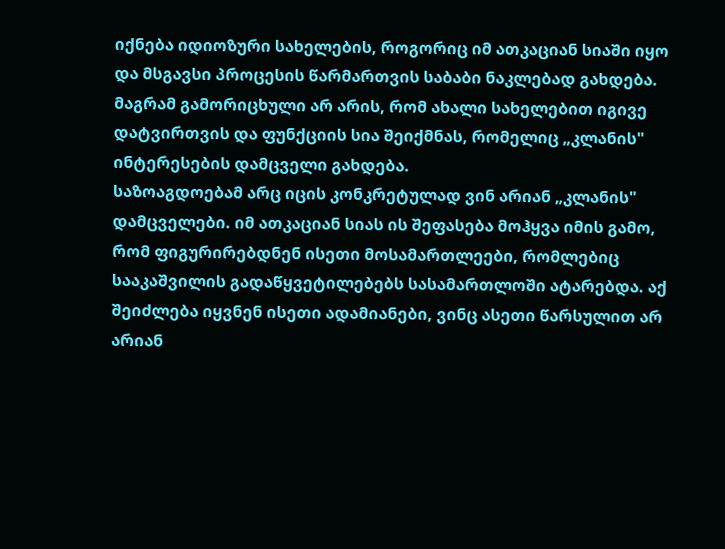იქნება იდიოზური სახელების, როგორიც იმ ათკაციან სიაში იყო და მსგავსი პროცესის წარმართვის საბაბი ნაკლებად გახდება. მაგრამ გამორიცხული არ არის, რომ ახალი სახელებით იგივე დატვირთვის და ფუნქციის სია შეიქმნას, რომელიც „კლანის" ინტერესების დამცველი გახდება.
საზოაგდოებამ არც იცის კონკრეტულად ვინ არიან „კლანის" დამცველები. იმ ათკაციან სიას ის შეფასება მოჰყვა იმის გამო, რომ ფიგურირებდნენ ისეთი მოსამართლეები, რომლებიც სააკაშვილის გადაწყვეტილებებს სასამართლოში ატარებდა. აქ შეიძლება იყვნენ ისეთი ადამიანები, ვინც ასეთი წარსულით არ არიან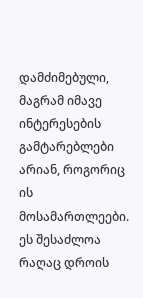დამძიმებული, მაგრამ იმავე ინტერესების გამტარებლები არიან, როგორიც ის მოსამართლეები. ეს შესაძლოა რაღაც დროის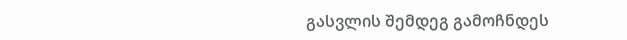გასვლის შემდეგ გამოჩნდეს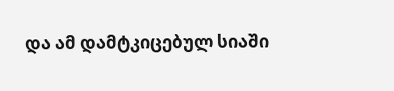და ამ დამტკიცებულ სიაში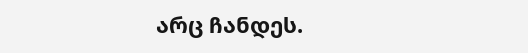არც ჩანდეს.